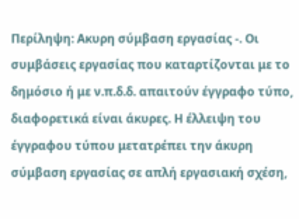Περίληψη: Ακυρη σύμβαση εργασίας -. Οι συμβάσεις εργασίας που καταρτίζονται με το δημόσιο ή με ν.π.δ.δ. απαιτούν έγγραφο τύπο, διαφορετικά είναι άκυρες. Η έλλειψη του έγγραφου τύπου μετατρέπει την άκυρη σύμβαση εργασίας σε απλή εργασιακή σχέση,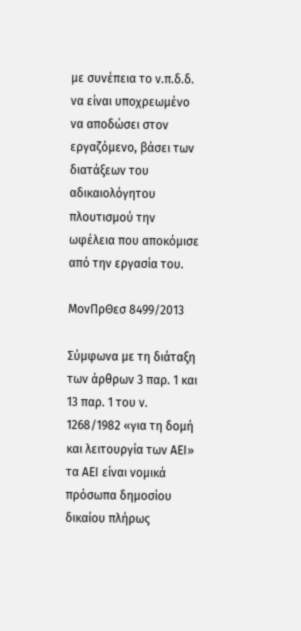με συνέπεια το ν.π.δ.δ. να είναι υποχρεωμένο να αποδώσει στον εργαζόμενο, βάσει των διατάξεων του αδικαιολόγητου πλουτισμού την ωφέλεια που αποκόμισε από την εργασία του.

ΜονΠρΘεσ 8499/2013

Σύμφωνα με τη διάταξη των άρθρων 3 παρ. 1 και 13 παρ. 1 του ν. 1268/1982 «για τη δομή και λειτουργία των ΑΕΙ» τα ΑΕΙ είναι νομικά πρόσωπα δημοσίου δικαίου πλήρως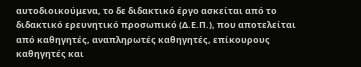αυτοδιοικούμενα, το δε διδακτικό έργο ασκείται από το διδακτικό ερευνητικό προσωπικό (Δ.Ε.Π.), που αποτελείται από καθηγητές, αναπληρωτές καθηγητές, επίκουρους καθηγητές και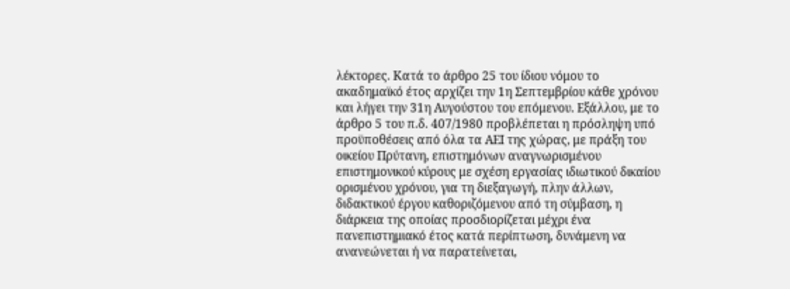λέκτορες. Κατά το άρθρο 25 του ίδιου νόμου το ακαδημαϊκό έτος αρχίζει την 1η Σεπτεμβρίου κάθε χρόνου και λήγει την 31η Αυγούστου του επόμενου. Εξάλλου, με το άρθρο 5 του π.δ. 407/1980 προβλέπεται η πρόσληψη υπό προϋποθέσεις από όλα τα ΑΕΙ της χώρας, με πράξη του οικείου Πρύτανη, επιστημόνων αναγνωρισμένου επιστημονικού κύρους με σχέση εργασίας ιδιωτικού δικαίου ορισμένου χρόνου, για τη διεξαγωγή, πλην άλλων, διδακτικού έργου καθοριζόμενου από τη σύμβαση, η διάρκεια της οποίας προσδιορίζεται μέχρι ένα πανεπιστημιακό έτος κατά περίπτωση, δυνάμενη να ανανεώνεται ή να παρατείνεται,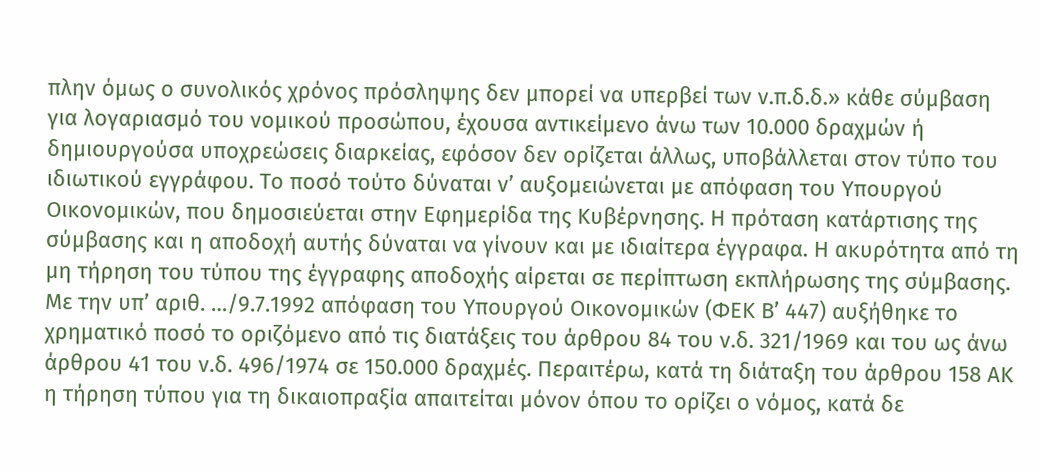πλην όμως ο συνολικός χρόνος πρόσληψης δεν μπορεί να υπερβεί των ν.π.δ.δ.» κάθε σύμβαση για λογαριασμό του νομικού προσώπου, έχουσα αντικείμενο άνω των 10.000 δραχμών ή δημιουργούσα υποχρεώσεις διαρκείας, εφόσον δεν ορίζεται άλλως, υποβάλλεται στον τύπο του ιδιωτικού εγγράφου. Το ποσό τούτο δύναται ν’ αυξομειώνεται με απόφαση του Υπουργού Οικονομικών, που δημοσιεύεται στην Εφημερίδα της Κυβέρνησης. Η πρόταση κατάρτισης της σύμβασης και η αποδοχή αυτής δύναται να γίνουν και με ιδιαίτερα έγγραφα. Η ακυρότητα από τη μη τήρηση του τύπου της έγγραφης αποδοχής αίρεται σε περίπτωση εκπλήρωσης της σύμβασης. Με την υπ’ αριθ. …/9.7.1992 απόφαση του Υπουργού Οικονομικών (ΦΕΚ Β’ 447) αυξήθηκε το χρηματικό ποσό το οριζόμενο από τις διατάξεις του άρθρου 84 του ν.δ. 321/1969 και του ως άνω άρθρου 41 του ν.δ. 496/1974 σε 150.000 δραχμές. Περαιτέρω, κατά τη διάταξη του άρθρου 158 ΑΚ η τήρηση τύπου για τη δικαιοπραξία απαιτείται μόνον όπου το ορίζει ο νόμος, κατά δε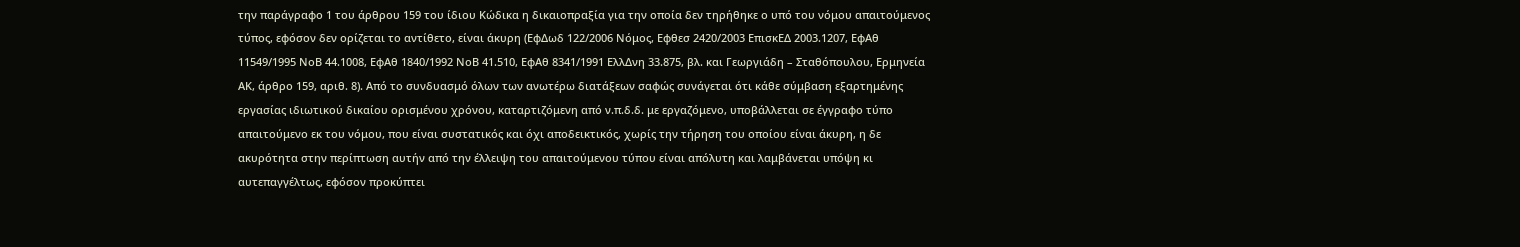την παράγραφο 1 του άρθρου 159 του ίδιου Κώδικα η δικαιοπραξία για την οποία δεν τηρήθηκε ο υπό του νόμου απαιτούμενος τύπος, εφόσον δεν ορίζεται το αντίθετο, είναι άκυρη (ΕφΔωδ 122/2006 Νόμος, Εφθεσ 2420/2003 ΕπισκΕΔ 2003.1207, ΕφΑθ 11549/1995 ΝοΒ 44.1008, ΕφΑθ 1840/1992 ΝοΒ 41.510, ΕφΑθ 8341/1991 ΕλλΔνη 33.875, βλ. και Γεωργιάδη – Σταθόπουλου, Ερμηνεία ΑΚ, άρθρο 159, αριθ. 8). Από το συνδυασμό όλων των ανωτέρω διατάξεων σαφώς συνάγεται ότι κάθε σύμβαση εξαρτημένης εργασίας ιδιωτικού δικαίου ορισμένου χρόνου, καταρτιζόμενη από ν.π.δ.δ. με εργαζόμενο, υποβάλλεται σε έγγραφο τύπο απαιτούμενο εκ του νόμου, που είναι συστατικός και όχι αποδεικτικός, χωρίς την τήρηση του οποίου είναι άκυρη, η δε ακυρότητα στην περίπτωση αυτήν από την έλλειψη του απαιτούμενου τύπου είναι απόλυτη και λαμβάνεται υπόψη κι αυτεπαγγέλτως, εφόσον προκύπτει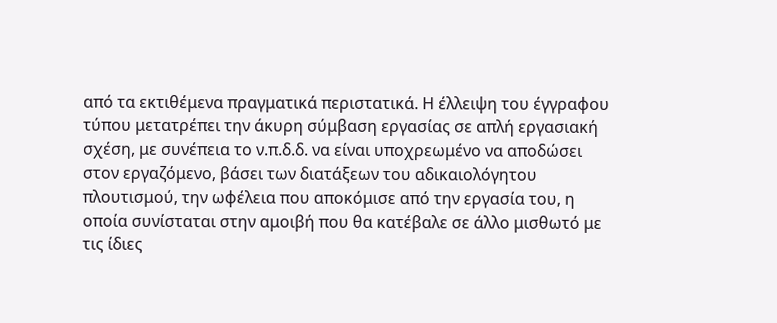από τα εκτιθέμενα πραγματικά περιστατικά. Η έλλειψη του έγγραφου τύπου μετατρέπει την άκυρη σύμβαση εργασίας σε απλή εργασιακή σχέση, με συνέπεια το ν.π.δ.δ. να είναι υποχρεωμένο να αποδώσει στον εργαζόμενο, βάσει των διατάξεων του αδικαιολόγητου πλουτισμού, την ωφέλεια που αποκόμισε από την εργασία του, η οποία συνίσταται στην αμοιβή που θα κατέβαλε σε άλλο μισθωτό με τις ίδιες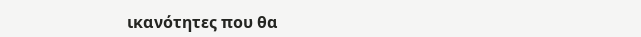ικανότητες που θα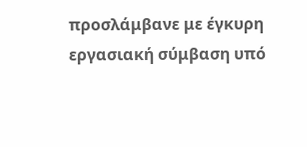προσλάμβανε με έγκυρη εργασιακή σύμβαση υπό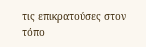τις επικρατούσες στον τόπο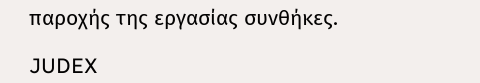παροχής της εργασίας συνθήκες.

JUDEX